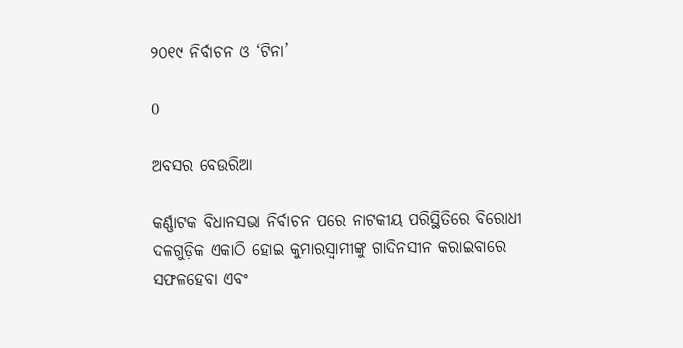୨୦୧୯ ନିର୍ବାଚନ ଓ ‘ଟିନା’

0

ଅବସର ବେଉରିଆ

କର୍ଣ୍ଣାଟକ ବିଧାନସଭା ନିର୍ବାଚନ ପରେ ନାଟକୀୟ ପରିସ୍ଥିତିରେ ବିରୋଧୀ ଦଳଗୁଡ଼ିକ ଏକାଠି ହୋଇ କୁମାରସ୍ୱାମୀଙ୍କୁ ଗାଦିନସୀନ କରାଇବାରେ ସଫଳହେବା ଏବଂ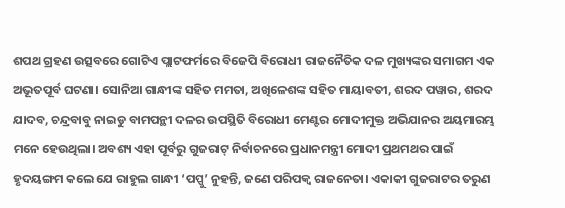ଶପଥ ଗ୍ରହଣ ଉତ୍ସବରେ ଗୋଟିଏ ପ୍ଲାଟଫର୍ମରେ ବିଜେପି ବିରୋଧୀ ରାଜନୈତିକ ଦଳ ମୁଖ୍ୟଙ୍କର ସମାଗମ ଏକ ଅଭୂତପୂର୍ବ ଘଟଣା। ସୋନିଆ ଗାନ୍ଧୀଙ୍କ ସହିତ ମମତା, ଅଖିଳେଶଙ୍କ ସହିତ ମାୟାବତୀ, ଶରଦ ପୱାର, ଶରଦ ଯାଦବ, ଚନ୍ଦ୍ରବାବୁ ନାଇଡୁ ବାମପନ୍ଥୀ ଦଳର ଉପସ୍ଥିତି ବିରୋଧୀ ମେଣ୍ଟର ମୋଦୀମୁକ୍ତ ଅଭିଯାନର ଅୟମାରମ୍ଭ ମନେ ହେଉଥିଲା। ଅବଶ୍ୟ ଏହା ପୂର୍ବରୁ ଗୁଜରାଟ୍‍ ନିର୍ବାଚନରେ ପ୍ରଧାନମନ୍ତ୍ରୀ ମୋଦୀ ପ୍ରଥମଥର ପାଇଁ ହୃଦୟଙ୍ଗମ କଲେ ଯେ ରାହୁଲ ଗାନ୍ଧୀ ‘ପପ୍ପୁ’ ନୁହନ୍ତି, ଜଣେ ପରିପକ୍ୱ ରାଜନେତା। ଏକାକୀ ଗୁଜରାଟର ତରୁଣ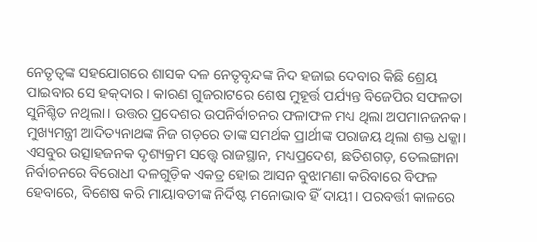ନେତୃତ୍ୱଙ୍କ ସହଯୋଗରେ ଶାସକ ଦଳ ନେତୃବୃନ୍ଦଙ୍କ ନିଦ ହଜାଇ ଦେବାର କିଛି ଶ୍ରେୟ ପାଇବାର ସେ ହକ୍‍ଦାର। କାରଣ ଗୁଜରାଟରେ ଶେଷ ମୁହୂର୍ତ୍ତ ପର୍ଯ୍ୟନ୍ତ ବିଜେପିର ସଫଳତା ସୁନିଶ୍ଚିତ ନଥିଲା। ଉତ୍ତର ପ୍ରଦେଶର ଉପନିର୍ବାଚନର ଫଳାଫଳ ମଧ୍ୟ ଥିଲା ଅପମାନଜନକ। ମୁଖ୍ୟମନ୍ତ୍ରୀ ଆଦିତ୍ୟନାଥଙ୍କ ନିଜ ଗଡ଼ରେ ତାଙ୍କ ସମର୍ଥକ ପ୍ରାର୍ଥୀଙ୍କ ପରାଜୟ ଥିଲା ଶକ୍ତ ଧକ୍କା। ଏସବୁର ଉତ୍ସାହଜନକ ଦୃଶ୍ୟକ୍ରମ ସ‌‌‌ତ୍ତ୍ବେ ରାଜସ୍ଥାନ, ମଧ୍ୟପ୍ରଦେଶ, ଛତିଶଗଡ଼, ତେଲଙ୍ଗାନା ନିର୍ବାଚନରେ ବିରୋଧୀ ଦଳଗୁଡ଼ିକ ଏକତ୍ର ହୋଇ ଆସନ ବୁଝାମଣା କରିବାରେ ବିଫଳ ହେବାରେ, ବିଶେଷ କରି ମାୟାବତୀଙ୍କ ନିର୍ଦିଷ୍ଟ ମନୋଭାବ ହିଁ ଦାୟୀ। ପରବର୍ତ୍ତୀ କାଳରେ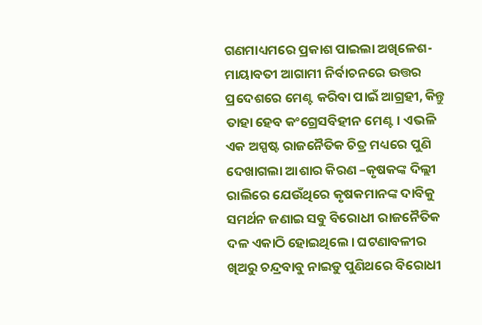ଗଣମାଧ୍ୟମରେ ପ୍ରକାଶ ପାଇଲା ଅଖିଳେଶ-ମାୟାବତୀ ଆଗାମୀ ନିର୍ବାଚନରେ ଉତ୍ତର ପ୍ରଦେଶରେ ମେଣ୍ଟ କରିବା ପାଇଁ ଆଗ୍ରହୀ, କିନ୍ତୁ ତାହା ହେବ କଂଗ୍ରେସବିହୀନ ମେଣ୍ଟ। ଏଭଳି ଏକ ଅସ୍ପଷ୍ଟ ରାଜନୈତିକ ଚିତ୍ର ମଧ୍ୟରେ ପୁଣି ଦେଖାଗଲା ଆଶାର କିରଣ –କୃଷକଙ୍କ ଦିଲ୍ଲୀ ରାଲିରେ ଯେଉଁଥିରେ କୃଷକମାନଙ୍କ ଦାବିକୁ ସମର୍ଥନ ଜଣାଇ ସବୁ ବିରୋଧୀ ରାଜନୈତିକ ଦଳ ଏକାଠି ହୋଇଥିଲେ। ଘଟଣାବଳୀର ଖିଅରୁ ଚନ୍ଦ୍ରବାବୁ ନାଇଡୁ ପୁଣିଥରେ ବିରୋଧୀ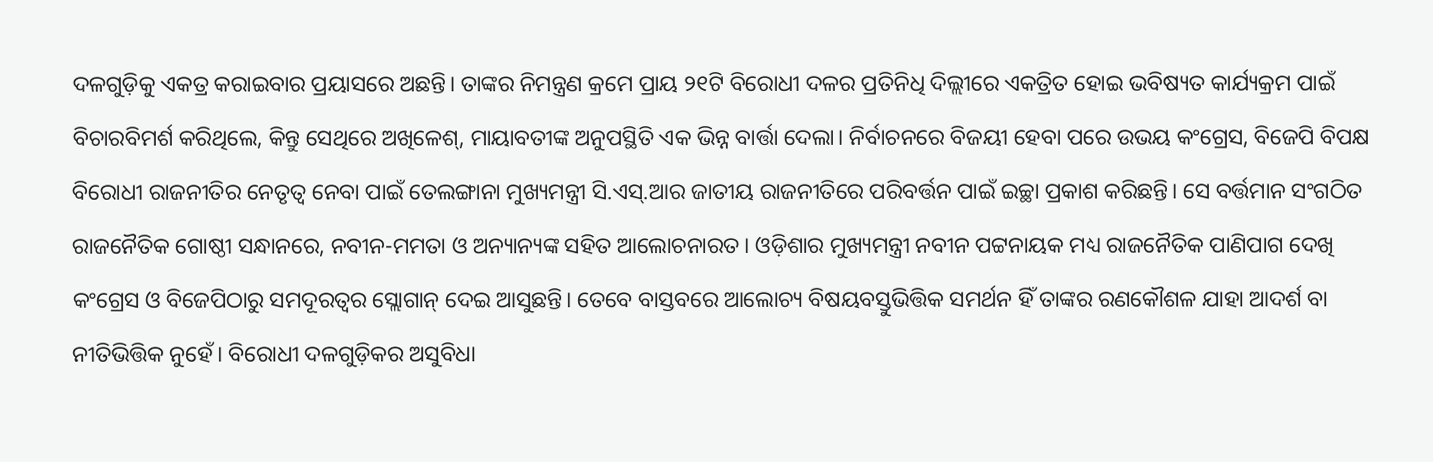ଦଳଗୁଡ଼ିକୁ ଏକତ୍ର କରାଇବାର ପ୍ରୟାସରେ ଅଛନ୍ତି। ତାଙ୍କର ନିମନ୍ତ୍ରଣ କ୍ରମେ ପ୍ରାୟ ୨୧ଟି ବିରୋଧୀ ଦଳର ପ୍ରତିନିଧି ଦିଲ୍ଲୀରେ ଏକତ୍ରିତ ହୋଇ ଭବିଷ୍ୟତ କାର୍ଯ୍ୟକ୍ରମ ପାଇଁ ବିଚାରବିମର୍ଶ କରିଥିଲେ, କିନ୍ତୁ ସେଥିରେ ଅଖିଳେଶ୍, ମାୟାବତୀଙ୍କ ଅନୁପସ୍ଥିତି ଏକ ଭିନ୍ନ ବାର୍ତ୍ତା ଦେଲା। ନିର୍ବାଚନରେ ବିଜୟୀ ହେବା ପରେ ଉଭୟ କଂଗ୍ରେସ, ବିଜେପି ବିପକ୍ଷ ବିରୋଧୀ ରାଜନୀତିର ନେତୃତ୍ୱ ନେବା ପାଇଁ ତେଲଙ୍ଗାନା ମୁଖ୍ୟମନ୍ତ୍ରୀ ସି.ଏସ୍‍.ଆର ଜାତୀୟ ରାଜନୀତିରେ ପରିବର୍ତ୍ତନ ପାଇଁ ଇଚ୍ଛା ପ୍ରକାଶ କରିଛନ୍ତି। ସେ ବର୍ତ୍ତମାନ ସଂଗଠିତ ରାଜନୈତିକ ଗୋଷ୍ଠୀ ସନ୍ଧାନରେ, ନବୀନ-ମମତା ଓ ଅନ୍ୟାନ୍ୟଙ୍କ ସହିତ ଆଲୋଚନାରତ। ଓଡ଼ିଶାର ମୁଖ୍ୟମନ୍ତ୍ରୀ ନବୀନ ପଟ୍ଟନାୟକ ମଧ୍ୟ ରାଜନୈତିକ ପାଣିପାଗ ଦେଖି କଂଗ୍ରେସ ଓ ବିଜେପିଠାରୁ ସମଦୂରତ୍ୱର ସ୍ଲୋଗାନ୍‍ ଦେଇ ଆସୁଛନ୍ତି। ତେବେ ବାସ୍ତବରେ ଆଲୋଚ୍ୟ ବିଷୟବସ୍ତୁଭିତ୍ତିକ ସମର୍ଥନ ହିଁ ତାଙ୍କର ରଣକୌଶଳ ଯାହା ଆଦର୍ଶ ବା ନୀତିଭିତ୍ତିକ ନୁହେଁ। ବିରୋଧୀ ଦଳଗୁଡ଼ିକର ଅସୁବିଧା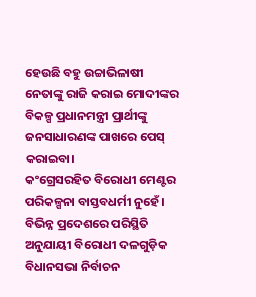ହେଉଛି ବହୁ ଉଚ୍ଚାଭିଳାଷୀ ନେତାଙ୍କୁ ରାଜି କରାଇ ମୋଦୀଙ୍କର ବିକଳ୍ପ ପ୍ରଧାନମନ୍ତ୍ରୀ ପ୍ରାର୍ଥୀଙ୍କୁ ଜନସାଧାରଣଙ୍କ ପାଖରେ ପେସ୍‌ କରାଇବା।
କଂଗ୍ରେସରହିତ ବିରୋଧୀ ମେଣ୍ଟର ପରିକଳ୍ପନା ବାସ୍ତବଧର୍ମୀ ନୁହେଁ। ବିଭିନ୍ନ ପ୍ରଦେଶରେ ପରିସ୍ଥିତି ଅନୁଯାୟୀ ବିରୋଧୀ ଦଳଗୁଡ଼ିକ ବିଧାନସଭା ନିର୍ବାଚନ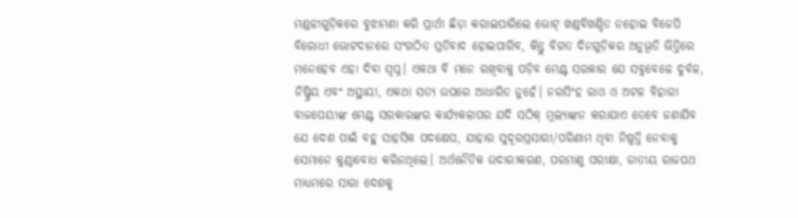ମଣ୍ଡଳୀଗୁଡ଼ିକରେ ବୁଝାମଣା କରି ପ୍ରାର୍ଥୀ ଛିଡ଼ା କରାଇପାରିଲେ ଭୋଟ୍‍ ଖଣ୍ଡବିଖଣ୍ଡିତ ନହୋଇ ବିଜେପି ବିରୋଧୀ ଭୋଟଦାନରେ ସଂଗଠିତ ପ୍ରତିବାଦ ହୋଇପାରିବ, କିନ୍ତୁ ବିଗତ ଦିନଗୁଡ଼ିକର ଅନୁଭୂତି ଭିତ୍ତିରେ ମନେହେବ ଏହା ଦିବା ସ୍ୱପ୍ନ। ଏକଥା ବି ମନେ ରଖିବାକୁ ପଡ଼ିବ ମେଣ୍ଟ ସରକାର ଯେ ସବୁବେଳେ ଦୁର୍ବଳ, ନିଷ୍କ୍ରିୟ ଏବଂ ଅସ୍ଥାୟୀ, ଏକଥା ସତ୍ୟ ଉପରେ ଆଧାରିତ ନୁହେଁ। ନରସିଂହ ରାଓ ଓ ଅଟଳ ବିହାରୀ ବାଜପେୟୀଙ୍କ ମେଣ୍ଟ ସରକାରଙ୍କର କାର୍ଯ୍ୟକଳାପର ଯଦି ସଠିକ୍‍ ମୂଲ୍ୟାଙ୍କନ କରାଯାଏ ତେବେ ଜଣାଯିବ ଯେ ଦେଶ ପାଇଁ ବହୁ ସାହସିକ ପଦକ୍ଷେପ, ଯାହାର ସୁଦୂରପ୍ରସାରୀ/ପରିଣାମ ଥିବା ନିଷ୍ପତ୍ତି ନେବାକୁ ସେମାନେ କୁଣ୍ଠାବୋଧ କରିନଥିଲେ। ଅର୍ଥନୈତିକ ଉଦାରୀକରଣ, ପରମାଣୁ ପରୀକ୍ଷା, ଜାତୀୟ ରାଜପଥ ମାଧ୍ୟମରେ ସାରା ଦେଶକୁ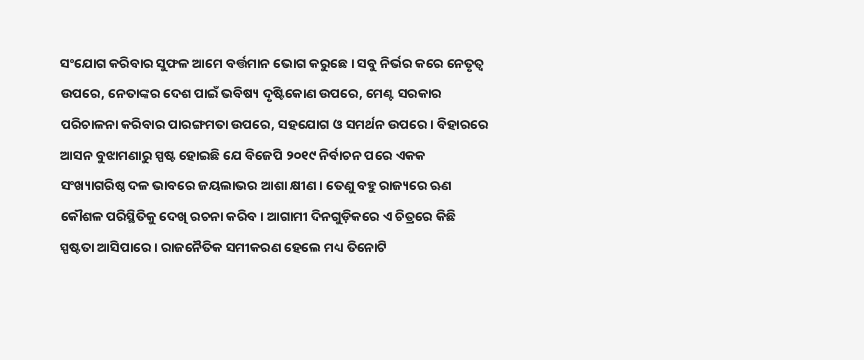ସଂଯୋଗ କରିବାର ସୁଫଳ ଆମେ ବର୍ତ୍ତମାନ ଭୋଗ କରୁଛେ। ସବୁ ନିର୍ଭର କରେ ନେତୃତ୍ୱ ଉପରେ, ନେତାଙ୍କର ଦେଶ ପାଇଁ ଭବିଷ୍ୟ ଦୃଷ୍ଟିକୋଣ ଉପରେ, ମେଣ୍ଟ ସରକାର ପରିଚାଳନା କରିବାର ପାରଙ୍ଗମତା ଉପରେ, ସହଯୋଗ ଓ ସମର୍ଥନ ଉପରେ। ବିହାରରେ ଆସନ ବୁଝାମଣାରୁ ସ୍ପଷ୍ଟ ହୋଇଛି ଯେ ବିଜେପି ୨୦୧୯ ନିର୍ବାଚନ ପରେ ଏକକ ସଂଖ୍ୟାଗରିଷ୍ଠ ଦଳ ଭାବରେ ଜୟଲାଭର ଆଶା କ୍ଷୀଣ। ତେଣୁ ବହୁ ରାଜ୍ୟରେ ଋଣ କୌଶଳ ପରିସ୍ଥିତିକୁ ଦେଖି ରଚନା କରିବ। ଆଗାମୀ ଦିନଗୁଡ଼ିକରେ ଏ ଚିତ୍ରରେ କିଛି ସ୍ପଷ୍ଟତା ଆସିପାରେ। ରାଜନୈତିକ ସମୀକରଣ ହେଲେ ମଧ୍ୟ ତିନୋଟି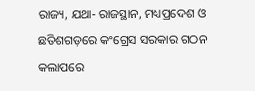ରାଜ୍ୟ, ଯଥା- ରାଜସ୍ଥାନ, ମଧ୍ୟପ୍ରଦେଶ ଓ ଛତିଶଗଡ଼ରେ କଂଗ୍ରେସ ସରକାର ଗଠନ କଲାପରେ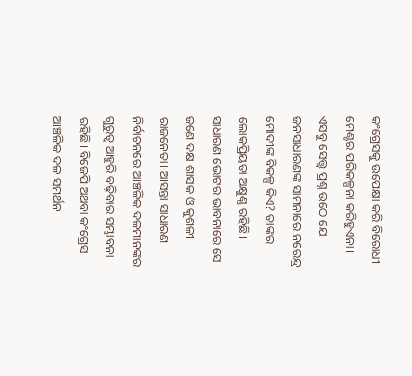କଂଗ୍ରେସକୁ ଉପେକ୍ଷା କରି ବିରୋଧୀ ମେଣ୍ଟର ପରିକଳ୍ପନା କରିହୁଏନା। ଏସବୁ ସ‌େ‌ତ୍ତ୍ବ ପ୍ରଶ୍ନ ଉଠେ ଯେ ଜନସାଧାରଣଙ୍କ ସାମନାରେ ନରେନ୍ଦ୍ର ମୋଦୀଙ୍କ ବିକଳ୍ପ କିଏ? ତାଙ୍କର ଲୋକପ୍ରିୟତା ଅକ୍ଷୁଣ୍ଣ ରହିଛି। ସାଧାରଣ ଭୋଟର ଭାବନାରେ ସେ ଜଣେ ଦକ୍ଷ ଶାସକ ଓ କୁଶଳୀ ରାଜନେତା। ଆସନ୍ତା ସାଧାରଣ ନିର୍ବାଚନରେ ଆଞ୍ଚଳିକ ଦଳମାନଙ୍କର ଗୁରୁତ୍ୱ ଆହୁରି ବଢ଼ିବାର ସମ୍ଭାବନା ରହିଛି। ବିଜେପି ଅଥବା କଂଗ୍ରେସ ଆଞ୍ଚଳିକ ଦଳ ସମର୍ଥନ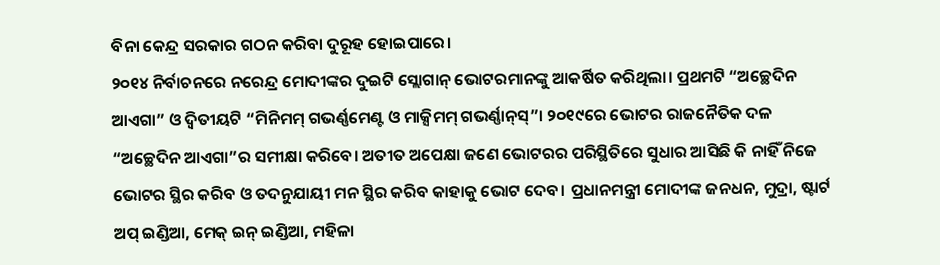ବିନା କେନ୍ଦ୍ର ସରକାର ଗଠନ କରିବା ଦୁରୂହ ହୋଇପାରେ।
୨୦୧୪ ନିର୍ବାଚନରେ ନରେନ୍ଦ୍ର ମୋଦୀଙ୍କର ଦୁଇଟି ସ୍ଲୋଗାନ୍‍ ଭୋଟରମାନଙ୍କୁ ଆକର୍ଷିତ କରିଥିଲା। ପ୍ରଥମଟି “ଅଚ୍ଛେଦିନ ଆଏଗା” ଓ ଦ୍ୱିତୀୟଟି “ମିନିମମ୍‍ ଗଭର୍ଣ୍ଣମେଣ୍ଟ ଓ ମାକ୍ସିମମ୍‍ ଗଭର୍ଣ୍ଣାନ୍‌ସ୍‌”। ୨୦୧୯ରେ ଭୋଟର ରାଜନୈତିକ ଦଳ “ଅଚ୍ଛେଦିନ ଆଏଗା”ର ସମୀକ୍ଷା କରିବେ। ଅତୀତ ଅପେକ୍ଷା ଜଣେ ଭୋଟରର ପରିସ୍ଥିତିରେ ସୁଧାର ଆସିଛି କି ନାହିଁ ନିଜେ ଭୋଟର ସ୍ଥିର କରିବ ଓ ତଦନୁଯାୟୀ ମନ ସ୍ଥିର କରିବ କାହାକୁ ଭୋଟ ଦେବ। ପ୍ରଧାନମନ୍ତ୍ରୀ ମୋଦୀଙ୍କ ଜନଧନ, ମୁଦ୍ରା, ଷ୍ଟାର୍ଟ ଅପ୍‌ ଇଣ୍ଡିଆ, ମେକ୍‍ ଇନ୍‍ ଇଣ୍ଡିଆ, ମହିଳା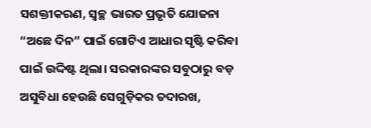ସଶକ୍ତୀକରଣ, ସ୍ୱଚ୍ଛ ଭାରତ ପ୍ରଭୃତି ଯୋଜନା “ଅଛେ ଦିନ” ପାଇଁ ଗୋଟିଏ ଆଧାର ସୃଷ୍ଟି କରିବା ପାଇଁ ଉଦ୍ଦିଷ୍ଟ ଥିଲା। ସରକାରଙ୍କର ସବୁଠାରୁ ବଡ଼ ଅସୁବିଧା ହେଉଛି ସେଗୁଡ଼ିକର ତଦାରଖ,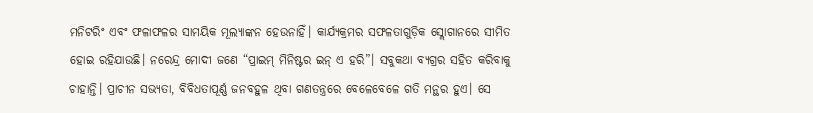ମନିଟରିଂ ଏବଂ ଫଳାଫଳର ସାମୟିକ ମୂଲ୍ୟାଙ୍କନ ହେଉନାହିଁ। କାର୍ଯ୍ୟକ୍ରମର ସଫଳତାଗୁଡ଼ିକ ସ୍ଲୋଗାନରେ ସୀମିତ ହୋଇ ରହିଯାଉଛି। ନରେନ୍ଦ୍ର ମୋଦୀ ଜଣେ “ପ୍ରାଇମ୍‍ ମିନିଷ୍ଟର ଇନ୍‍ ଏ ହରି”। ସବୁକଥା ବ୍ୟଗ୍ରର ସହିତ କରିବାକୁ ଚାହାନ୍ତି। ପ୍ରାଚୀନ ସଭ୍ୟତା, ବିବିଧତାପୂର୍ଣ୍ଣ ଜନବହୁଳ ଥିବା ଗଣତନ୍ତ୍ରରେ ବେଳେବେଳେ ଗତି ମନ୍ଥର ହୁଏ। ସେ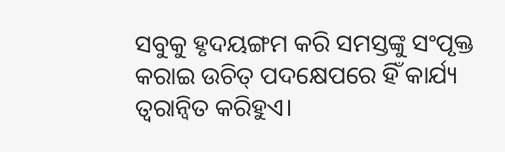ସବୁକୁ ହୃଦୟଙ୍ଗମ କରି ସମସ୍ତଙ୍କୁ ସଂପୃକ୍ତ କରାଇ ଉଚିତ୍‍ ପଦକ୍ଷେପରେ ହିଁ କାର୍ଯ୍ୟ ତ୍ୱରାନ୍ବିତ କରିହୁଏ।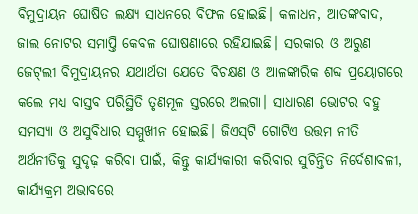ବିମୁଦ୍ରାୟନ ଘୋଷିତ ଲକ୍ଷ୍ୟ ସାଧନରେ ବିଫଳ ହୋଇଛି। କଳାଧନ, ଆତଙ୍କବାଦ, ଜାଲ ନୋଟର ସମାପ୍ତି କେବଳ ଘୋଷଣାରେ ରହିଯାଇଛି। ସରକାର ଓ ଅରୁଣ ଜେଟ୍‍ଲୀ ବିମୁଦ୍ରାୟନର ଯଥାର୍ଥତା ଯେତେ ବିଚକ୍ଷଣ ଓ ଆଳଙ୍କାରିକ ଶବ୍ଦ ପ୍ରୟୋଗରେ କଲେ ମଧ୍ୟ ବାସ୍ତବ ପରିସ୍ଥିତି ତୃଣମୂଳ ସ୍ତରରେ ଅଲଗା। ସାଧାରଣ ଭୋଟର ବହୁ ସମସ୍ୟା ଓ ଅସୁବିଧାର ସମ୍ମୁଖୀନ ହୋଇଛି। ଜିଏସ୍‍ଟି ଗୋଟିଏ ଉତ୍ତମ ନୀତି ଅର୍ଥନୀତିକୁ ସୁଦୃଢ଼ କରିବା ପାଇଁ, କିନ୍ତୁ କାର୍ଯ୍ୟକାରୀ କରିବାର ସୁଚିନ୍ତିତ ନିର୍ଦେଶାବଳୀ, କାର୍ଯ୍ୟକ୍ରମ ଅଭାବରେ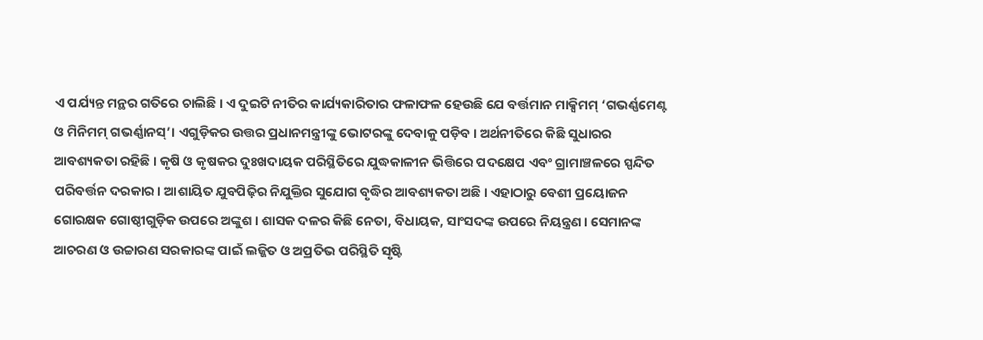ଏ ପର୍ଯ୍ୟନ୍ତ ମନ୍ଥର ଗତିରେ ଚାଲିଛି। ଏ ଦୁଇଟି ନୀତିର କାର୍ଯ୍ୟକାରିତାର ଫଳାଫଳ ହେଉଛି ଯେ ବର୍ତ୍ତମାନ ମାକ୍ସିମମ୍‍ ‘ଗଭର୍ଣ୍ଣମେଣ୍ଟ ଓ ମିନିମମ୍‍ ଗଭର୍ଣ୍ଣାନସ୍‌’। ଏଗୁଡ଼ିକର ଉତ୍ତର ପ୍ରଧାନମନ୍ତ୍ରୀଙ୍କୁ ଭୋଟରଙ୍କୁ ଦେବାକୁ ପଡ଼ିବ। ଅର୍ଥନୀତିରେ କିଛି ସୁଧାରର ଆବଶ୍ୟକତା ରହିଛି। କୃଷି ଓ କୃଷକର ଦୁଃଖଦାୟକ ପରିସ୍ଥିତିରେ ଯୁଦ୍ଧକାଳୀନ ଭିତ୍ତିରେ ପଦକ୍ଷେପ ଏବଂ ଗ୍ରାମାଞ୍ଚଳରେ ସ୍ପନ୍ଦିତ ପରିବର୍ତ୍ତନ ଦରକାର। ଆଶାୟିତ ଯୁବପିଢ଼ିର ନିଯୁକ୍ତିର ସୁଯୋଗ ବୃଦ୍ଧିର ଆବଶ୍ୟକତା ଅଛି। ଏହାଠାରୁ ବେଶୀ ପ୍ରୟୋଜନ ଗୋରକ୍ଷକ ଗୋଷ୍ଠୀଗୁଡ଼ିକ ଉପରେ ଅଙ୍କୁଶ। ଶାସକ ଦଳର କିଛି ନେତା, ବିଧାୟକ, ସାଂସଦଙ୍କ ଉପରେ ନିୟନ୍ତ୍ରଣ। ସେମାନଙ୍କ ଆଚରଣ ଓ ଉଚ୍ଚାରଣ ସରକାରଙ୍କ ପାଇଁ ଲଜ୍ଜିତ ଓ ଅପ୍ରତିଭ ପରିସ୍ଥିତି ସୃଷ୍ଟି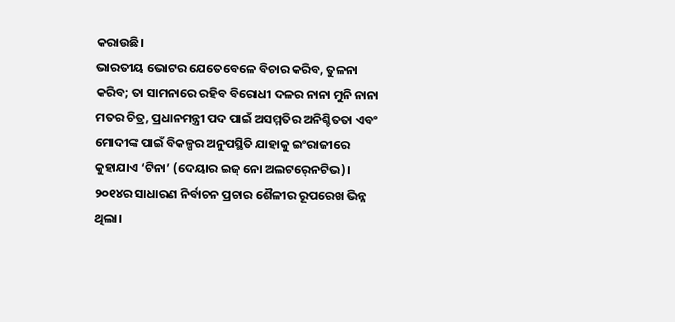କରାଉଛି।
ଭାରତୀୟ ଭୋଟର ଯେତେବେଳେ ବିଚାର କରିବ, ତୁଳନା କରିବ; ତା ସାମନାରେ ରହିବ ବିରୋଧୀ ଦଳର ନାନା ମୁନି ନାନା ମତର ଚିତ୍ର, ପ୍ରଧାନମନ୍ତ୍ରୀ ପଦ ପାଇଁ ଅସମ୍ମତିର ଅନିଶ୍ଚିତତା ଏବଂ ମୋଦୀଙ୍କ ପାଇଁ ବିକଳ୍ପର ଅନୁପସ୍ଥିତି ଯାହାକୁ ଇଂରାଜୀରେ କୁହାଯାଏ ‘ଟିନା’ (ଦେୟାର ଇଜ୍‍ ନୋ ଅଲଟର୍‍ନେଟିଭ)।
୨୦୧୪ର ସାଧାରଣ ନିର୍ବାଚନ ପ୍ରଚାର ଶୈଳୀର ରୂପରେଖ ଭିନ୍ନ ଥିଲା।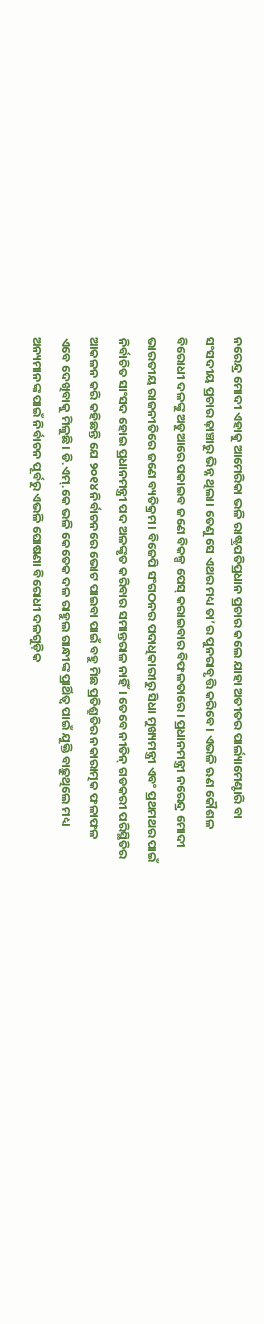ନରେନ୍ଦ୍ର ମୋଦୀ ଏହାକୁ ଆମେରିକା ଭଳି ରାଷ୍ଟ୍ରପତିପ୍ରଧାନ ପ୍ରଚାର କଲେ ଯାହା ଅତୀତର ପାର୍ଲ୍ୟାମେଣ୍ଟାରି ବା ସଂସଦୀୟ ପ୍ରଚାର ଢ଼ାଞ୍ଚାରୁ ଭିନ୍ନ ଥିଲା। ତେଣୁ ସେ ଏଥର ମଧ୍ୟ ତା’ର ପୁନରାବୃତ୍ତି କରିବେ। ଏଭଳି ଋଣ କୌଶଳ ବିରୋଧୀ ଦଳଙ୍କୁ ଅଡୁଆରେ ପକାଇବ ଜଣେ ବିକଳ୍ପ ପେସ୍‍ କରାଇବାର ବିଫଳତାରେ। ପ୍ରଧାନମନ୍ତ୍ରୀ ନରେନ୍ଦ୍ର ମୋଦୀ ଭାରତୀୟ ରାଜନୀତିରେ ଜଣେ ବ୍ୟତିକ୍ରମ। ବିଜେପି ସଂଗଠନର ପଦାଧିକାରୀରୁ ସିଧା ମୁଖ୍ୟମନ୍ତ୍ରୀ ଏବଂ ପ୍ରଥମଥର ପାଇଁ ନିର୍ବାଚିତ ସାଂସଦ ହୋଇ ପ୍ରଧାନମନ୍ତ୍ରୀ ପଦ ଅଳଙ୍କୃତ କରିବାର ସମାନ୍ତରାଳ ନାହିଁ। ତେବେ ନୀତିନ୍‍ ଗଡକରୀ ପରିସ୍ଥିତିର ଆକଳନ କରି କହିଛନ୍ତି ଯେ ୨୦୧୪ ନିର୍ବାଚନରେ ଭୋଟ ପାଇବା ପାଇଁ ବହୁ ମିଛ ପ୍ରତିଶ୍ରୁତିର ନକାରାତ୍ମକ ଫଳାଫଳ ଏବେ ଦେଖିବାକୁ ମିଳୁଛି। ଡି.ଏମ୍‍.କେ ଭଳି କେତେକ ଦଳ ରାହୁଲ ଗାନ୍ଧୀଙ୍କ ପ୍ରାର୍ଥିତ୍ୱ ପାଇଁ ଯୁକ୍ତି ବାଢ଼ୁଥିଲେ ମଧ୍ୟ ଅନ୍ୟମାନଙ୍କ ପାଇଁ ନିର୍ବାଚନ ପୂର୍ବରୁ ଏଭଳି ଘୋଷଣା ବିରୋଧୀ ଦଳଗୁଡ଼ିକ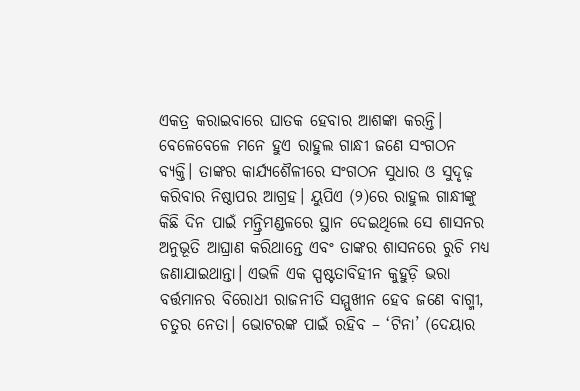ଏକତ୍ର କରାଇବାରେ ଘାତକ ହେବାର ଆଶଙ୍କା କରନ୍ତି। ବେଳେବେଳେ ମନେ ହୁଏ ରାହୁଲ ଗାନ୍ଧୀ ଜଣେ ସଂଗଠନ ବ୍ୟକ୍ତି। ତାଙ୍କର କାର୍ଯ୍ୟଶୈଳୀରେ ସଂଗଠନ ସୁଧାର ଓ ସୁଦୃଢ଼ କରିବାର ନିଷ୍ଠାପର ଆଗ୍ରହ। ୟୁପିଏ (୨)ରେ ରାହୁଲ ଗାନ୍ଧୀଙ୍କୁ କିଛି ଦିନ ପାଇଁ ମନ୍ତ୍ରିମଣ୍ଡଳରେ ସ୍ଥାନ ଦେଇଥିଲେ ସେ ଶାସନର ଅନୁଭୂତି ଆଘ୍ରାଣ କରିଥାନ୍ତେ ଏବଂ ତାଙ୍କର ଶାସନରେ ରୁଚି ମଧ୍ୟ ଜଣାଯାଇଥାନ୍ତା। ଏଭଳି ଏକ ସ୍ପଷ୍ଟତାବିହୀନ କୁହୁଡ଼ି ଭରା ବର୍ତ୍ତମାନର ବିରୋଧୀ ରାଜନୀତି ସମ୍ମୁଖୀନ ହେବ ଜଣେ ବାଗ୍ମୀ, ଚତୁର ନେତା। ଭୋଟରଙ୍କ ପାଇଁ ରହିବ – ‘ଟିନା’ (ଦେୟାର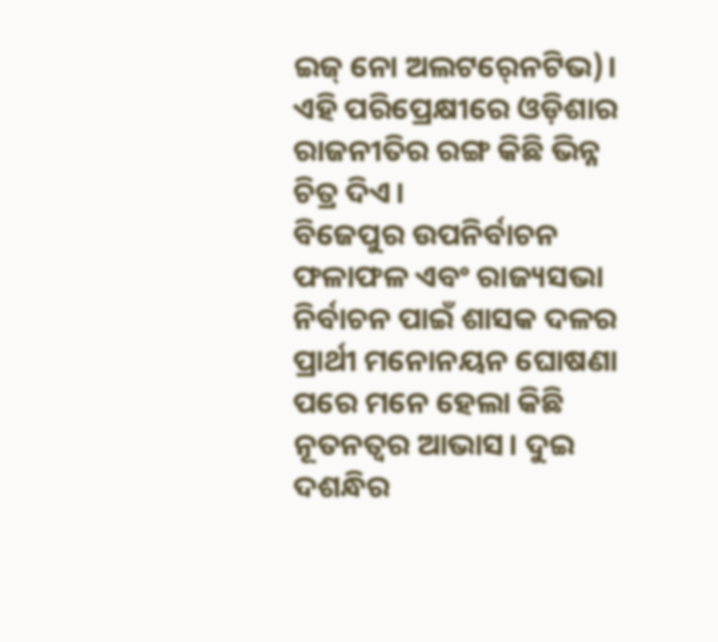ଇଜ୍‍ ନୋ ଅଲଟର୍‍ନେଟିଭ)।
ଏହି ପରିପ୍ରେକ୍ଷୀରେ ଓଡ଼ିଶାର ରାଜନୀତିର ରଙ୍ଗ କିଛି ଭିନ୍ନ ଚିତ୍ର ଦିଏ।
ବିଜେପୁର ଉପନିର୍ବାଚନ ଫଳାଫଳ ଏବଂ ରାଜ୍ୟସଭା ନିର୍ବାଚନ ପାଇଁ ଶାସକ ଦଳର ପ୍ରାର୍ଥୀ ମନୋନୟନ ଘୋଷଣା ପରେ ମନେ ହେଲା କିଛି ନୂତନତ୍ୱର ଆଭାସ। ଦୁଇ ଦଶନ୍ଧିର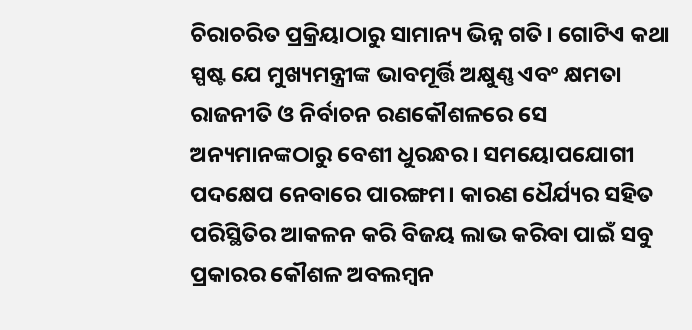ଚିରାଚରିତ ପ୍ରକ୍ରିୟାଠାରୁ ସାମାନ୍ୟ ଭିନ୍ନ ଗତି। ଗୋଟିଏ କଥା ସ୍ପଷ୍ଟ ଯେ ମୁଖ୍ୟମନ୍ତ୍ରୀଙ୍କ ଭାବମୂର୍ତ୍ତି ଅକ୍ଷୁଣ୍ଣ ଏବଂ କ୍ଷମତା ରାଜନୀତି ଓ ନିର୍ବାଚନ ରଣକୌଶଳରେ ସେ ଅନ୍ୟମାନଙ୍କଠାରୁ ବେଶୀ ଧୁରନ୍ଧର। ସମୟୋପଯୋଗୀ ପଦକ୍ଷେପ ନେବାରେ ପାରଙ୍ଗମ। କାରଣ ଧୈର୍ଯ୍ୟର ସହିତ ପରିସ୍ଥିତିର ଆକଳନ କରି ବିଜୟ ଲାଭ କରିବା ପାଇଁ ସବୁ ପ୍ରକାରର କୌଶଳ ଅବଲମ୍ବନ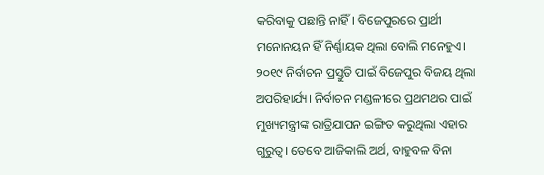କରିବାକୁ ପଛାନ୍ତି ନାହିଁ। ବିଜେପୁରରେ ପ୍ରାର୍ଥୀ ମନୋନୟନ ହିଁ ନିର୍ଣ୍ଣାୟକ ଥିଲା ବୋଲି ମନେହୁଏ। ୨୦୧୯ ନିର୍ବାଚନ ପ୍ରସ୍ତୁତି ପାଇଁ ବିଜେପୁର ବିଜୟ ଥିଲା ଅପରିହାର୍ଯ୍ୟ। ନିର୍ବାଚନ ମଣ୍ଡଳୀରେ ପ୍ରଥମଥର ପାଇଁ ମୁଖ୍ୟମନ୍ତ୍ରୀଙ୍କ ରାତ୍ରିଯାପନ ଇଙ୍ଗିତ କରୁଥିଲା ଏହାର ଗୁରୁତ୍ୱ। ତେବେ ଆଜିକାଲି ଅର୍ଥ, ବାହୁବଳ ବିନା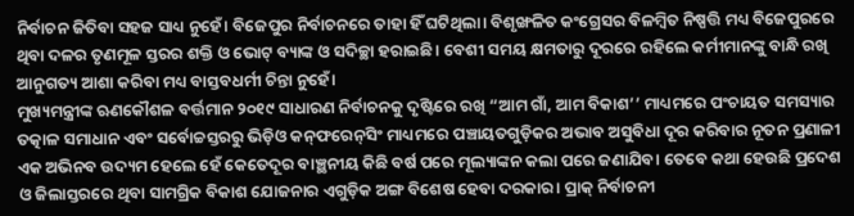ନିର୍ବାଚନ ଜିତିବା ସହଜ ସାଧ୍ୟ ନୁହେଁ। ବିଜେପୁର ନିର୍ବାଚନରେ ତାହା ହିଁ ଘଟିଥିଲା। ବିଶୃଙ୍ଖଳିତ କଂଗ୍ରେସର ବିଳମ୍ବିତ ନିଷ୍ପତ୍ତି ମଧ୍ୟ ବିଜେପୁରରେ ଥିବା ଦଳର ତୃଣମୂଳ ସ୍ତରର ଶକ୍ତି ଓ ଭୋଟ୍‍ ବ୍ୟାଙ୍କ ଓ ସଦିଚ୍ଛା ହରାଇଛି। ବେଶୀ ସମୟ କ୍ଷମତାରୁ ଦୂରରେ ରହିଲେ କର୍ମୀମାନଙ୍କୁ ବାନ୍ଧି ରଖି ଆନୁଗତ୍ୟ ଆଶା କରିବା ମଧ୍ୟ ବାସ୍ତବଧର୍ମୀ ଚିନ୍ତା ନୁହେଁ।
ମୁଖ୍ୟମନ୍ତ୍ରୀଙ୍କ ଋଣକୌଶଳ ବର୍ତ୍ତମାନ ୨୦୧୯ ସାଧାରଣ ନିର୍ବାଚନକୁ ଦୃଷ୍ଟିରେ ରଖି “ଆମ ଗାଁ, ଆମ ବିକାଶ’’ ମାଧ୍ୟମରେ ପଂଚାୟତ ସମସ୍ୟାର ତତ୍କାଳ ସମାଧାନ ଏବଂ ସର୍ବୋଚ୍ଚସ୍ତରରୁ ଭିଡ଼ିଓ କନ୍‍ଫରେନ୍‌ସିଂ ମାଧ୍ୟମରେ ପଞ୍ଚାୟତଗୁଡ଼ିକର ଅଭାବ ଅସୁବିଧା ଦୂର କରିବାର ନୂତନ ପ୍ରଣାଳୀ ଏକ ଅଭିନବ ଉଦ୍ୟମ ହେଲେ ହେଁ କେତେଦୂର ବାଞ୍ଛନୀୟ କିଛି ବର୍ଷ ପରେ ମୂଲ୍ୟାଙ୍କନ କଲା ପରେ ଜଣାଯିବ। ତେବେ କଥା ହେଉଛି ପ୍ରଦେଶ ଓ ଜିଲାସ୍ତରରେ ଥିବା ସାମଗ୍ରିକ ବିକାଶ ଯୋଜନାର ଏଗୁଡ଼ିକ ଅଙ୍ଗ ବିଶେଷ ହେବା ଦରକାର। ପ୍ରାକ୍‍ ନିର୍ବାଚନୀ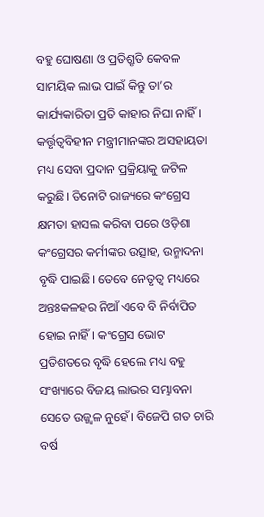ବହୁ ଘୋଷଣା ଓ ପ୍ରତିଶ୍ରୃତି କେବଳ ସାମୟିକ ଲାଭ ପାଇଁ କିନ୍ତୁ ତା’ର କାର୍ଯ୍ୟକାରିତା ପ୍ରତି କାହାର ନିଘା ନାହିଁ। କର୍ତ୍ତୃତ୍ୱବିହୀନ ମନ୍ତ୍ରୀମାନଙ୍କର ଅସହାୟତା ମଧ୍ୟ ସେବା ପ୍ରଦାନ ପ୍ରକ୍ରିୟାକୁ ଜଟିଳ କରୁଛି। ତିନୋଟି ରାଜ୍ୟରେ କଂଗ୍ରେସ କ୍ଷମତା ହାସଲ କରିବା ପରେ ଓଡ଼ିଶା କଂଗ୍ରେସର କର୍ମୀଙ୍କର ଉତ୍ସାହ, ଉନ୍ମାଦନା ବୃଦ୍ଧି ପାଇଛି। ତେବେ ନେତୃତ୍ୱ ମଧ୍ୟରେ ଅନ୍ତଃକଳହର ନିଆଁ ଏବେ ବି ନିର୍ବାପିତ ହୋଇ ନାହିଁ। କଂଗ୍ରେସ ଭୋଟ ପ୍ରତିଶତରେ ବୃଦ୍ଧି ହେଲେ ମଧ୍ୟ ବହୁ ସଂଖ୍ୟାରେ ବିଜୟ ଲାଭର ସମ୍ଭାବନା ସେତେ ଉଜ୍ଜ୍ୱଳ ନୁହେଁ। ବିଜେପି ଗତ ଚାରି ବର୍ଷ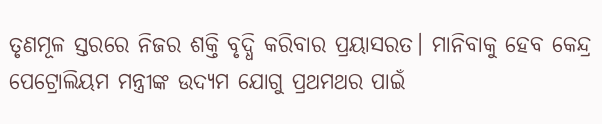ତୃଣମୂଳ ସ୍ତରରେ ନିଜର ଶକ୍ତି ବୃଦ୍ଧି କରିବାର ପ୍ରୟାସରତ। ମାନିବାକୁ ହେବ କେନ୍ଦ୍ର ପେଟ୍ରୋଲିୟମ ମନ୍ତ୍ରୀଙ୍କ ଉଦ୍ୟମ ଯୋଗୁ ପ୍ରଥମଥର ପାଇଁ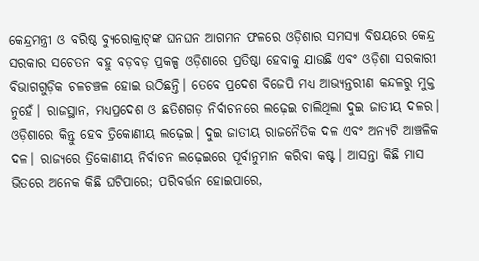କେନ୍ଦ୍ରମନ୍ତ୍ରୀ ଓ ବରିଷ୍ଠ ବ୍ୟୁରୋକ୍ରାଟ୍‍ଙ୍କ ଘନଘନ ଆଗମନ ଫଳରେ ଓଡ଼ିଶାର ସମସ୍ୟା ବିଷୟରେ କେନ୍ଦ୍ର ସରକାର ସଚେତନ ବହୁ ବଡ଼ବଡ଼ ପ୍ରକଳ୍ପ ଓଡ଼ିଶାରେ ପ୍ରତିଷ୍ଠା ହେବାକୁ ଯାଉଛି ଏବଂ ଓଡ଼ିଶା ସରକାରୀ ବିଭାଗଗୁଡ଼ିକ ଚଳଚଞ୍ଚଳ ହୋଇ ଉଠିଛନ୍ତି। ତେବେ ପ୍ରଦେଶ ବିଜେପି ମଧ୍ୟ ଆଭ୍ୟନ୍ତରୀଣ କନ୍ଦଳରୁ ମୁକ୍ତ ନୁହେଁ। ରାଜସ୍ଥାନ, ମଧ୍ୟପ୍ରଦେଶ ଓ ଛତିଶଗଡ଼ ନିର୍ବାଚନରେ ଲଢ଼େଇ ଚାଲିଥିଲା ଦୁଇ ଜାତୀୟ ଦଳର। ଓଡ଼ିଶାରେ କିନ୍ତୁ ହେବ ତ୍ରିକୋଣୀୟ ଲଢ଼େଇ। ଦୁଇ ଜାତୀୟ ରାଜନୈତିକ ଦଳ ଏବଂ ଅନ୍ୟଟି ଆଞ୍ଚଳିକ ଦଳ। ରାଜ୍ୟରେ ତ୍ରିକୋଣୀୟ ନିର୍ବାଚନ ଲଢ଼େଇରେ ପୂର୍ବାନୁମାନ କରିବା କଷ୍ଟ। ଆସନ୍ତା କିଛି ମାସ ଭିତରେ ଅନେକ କିଛି ଘଟିପାରେ; ପରିବର୍ତ୍ତନ ହୋଇପାରେ,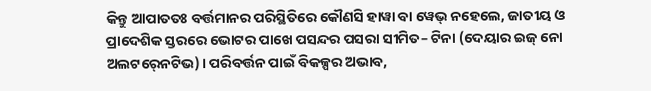କିନ୍ତୁ ଆପାତତଃ ବର୍ତ୍ତମାନର ପରିସ୍ଥିତିରେ କୌଣସି ହାୱା ବା ୱେଭ୍‍ ନହେଲେ, ଜାତୀୟ ଓ ପ୍ରାଦେଶିକ ସ୍ତରରେ ଭୋଟର ପାଖେ ପସନ୍ଦର ପସରା ସୀମିତ– ଟିନା (ଦେୟାର ଇଜ୍‍ ନୋ ଅଲଟର୍‍ନେଟିଭ)। ପରିବର୍ତ୍ତନ ପାଇଁ ବିକଳ୍ପର ଅଭାବ,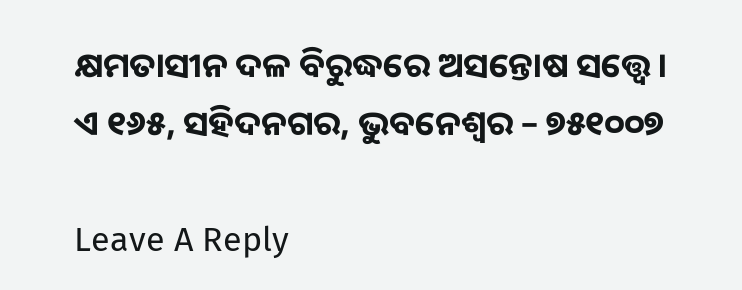କ୍ଷମତାସୀନ ଦଳ ବିରୁଦ୍ଧରେ ଅସନ୍ତୋଷ ସତ୍ତ୍ବେ।
ଏ ୧୬୫, ସହିଦନଗର, ଭୁବନେଶ୍ୱର – ୭୫୧୦୦୭

Leave A Reply